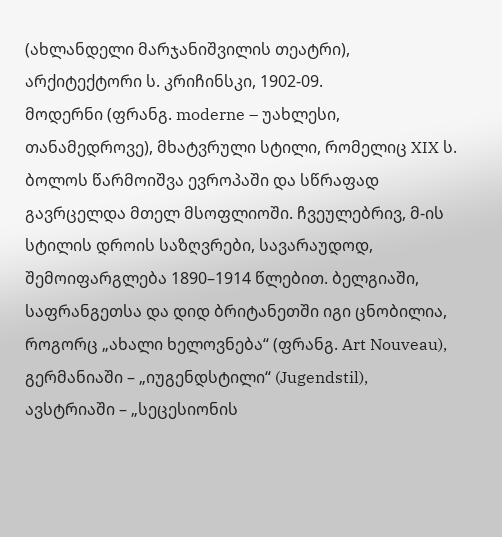(ახლანდელი მარჯანიშვილის თეატრი), არქიტექტორი ს. კრიჩინსკი, 1902-09.
მოდერნი (ფრანგ. moderne – უახლესი, თანამედროვე), მხატვრული სტილი, რომელიც XIX ს. ბოლოს წარმოიშვა ევროპაში და სწრაფად გავრცელდა მთელ მსოფლიოში. ჩვეულებრივ, მ-ის სტილის დროის საზღვრები, სავარაუდოდ, შემოიფარგლება 1890–1914 წლებით. ბელგიაში, საფრანგეთსა და დიდ ბრიტანეთში იგი ცნობილია, როგორც „ახალი ხელოვნება“ (ფრანგ. Art Nouveau), გერმანიაში – „იუგენდსტილი“ (Jugendstil), ავსტრიაში – „სეცესიონის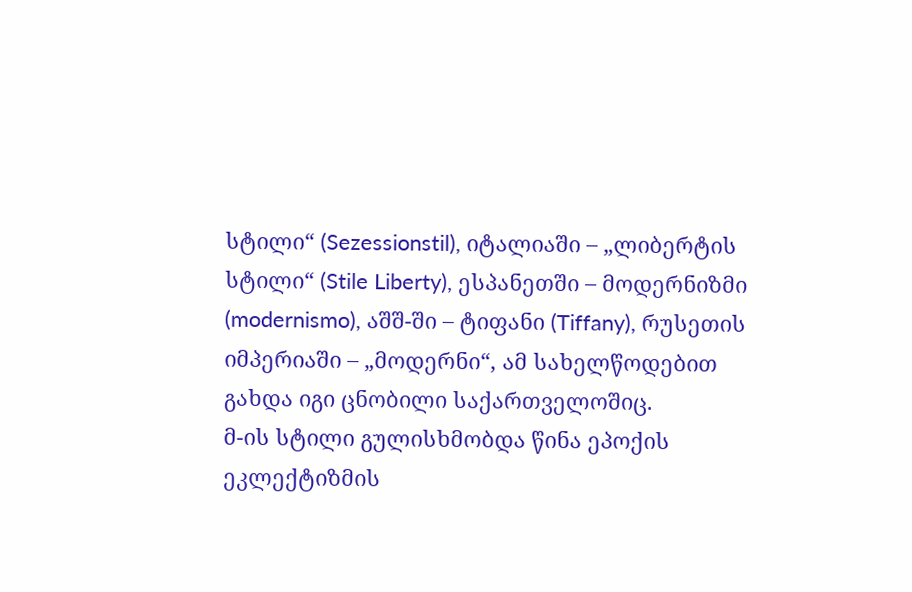სტილი“ (Sezessionstil), იტალიაში – „ლიბერტის სტილი“ (Stile Liberty), ესპანეთში – მოდერნიზმი (modernismo), აშშ-ში – ტიფანი (Tiffany), რუსეთის იმპერიაში – „მოდერნი“, ამ სახელწოდებით გახდა იგი ცნობილი საქართველოშიც.
მ-ის სტილი გულისხმობდა წინა ეპოქის ეკლექტიზმის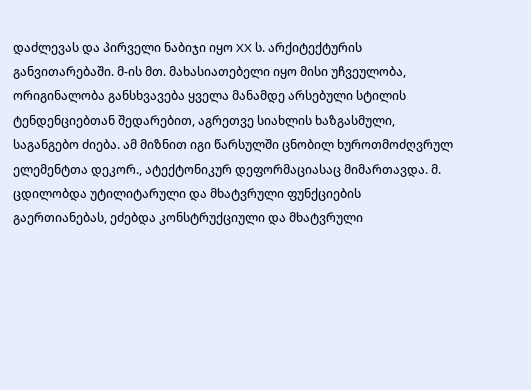დაძლევას და პირველი ნაბიჯი იყო XX ს. არქიტექტურის განვითარებაში. მ-ის მთ. მახასიათებელი იყო მისი უჩვეულობა, ორიგინალობა განსხვავება ყველა მანამდე არსებული სტილის ტენდენციებთან შედარებით, აგრეთვე სიახლის ხაზგასმული, საგანგებო ძიება. ამ მიზნით იგი წარსულში ცნობილ ხუროთმოძღვრულ ელემენტთა დეკორ., ატექტონიკურ დეფორმაციასაც მიმართავდა. მ. ცდილობდა უტილიტარული და მხატვრული ფუნქციების გაერთიანებას, ეძებდა კონსტრუქციული და მხატვრული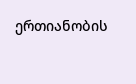ერთიანობის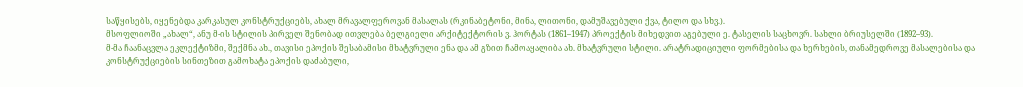საწყისებს, იყენებდა კარკასულ კონსტრუქციებს, ახალ მრავალფეროვან მასალას (რკინაბეტონი, მინა, ლითონი, დამუშავებული ქვა, ტილო და სხვ.).
მსოფლიოში „ახალ“, ანუ მ-ის სტილის პირველ შენობად ითვლება ბელგიელი არქიტექტორის ვ. ჰორტას (1861–1947) პროექტის მიხედვით აგებული ე. ტასელის საცხოვრ. სახლი ბრიუსელში (1892–93).
მ-მა ჩაანაცვლა ეკლექტიზმი, შექმნა ახ., თავისი ეპოქის შესაბამისი მხატვრული ენა და ამ გზით ჩამოაყალიბა ახ. მხატვრული სტილი. არატრადიციული ფორმებისა და ხერხების, თანამედროვე მასალებისა და კონსტრუქციების სინთეზით გამოხატა ეპოქის დაძაბული,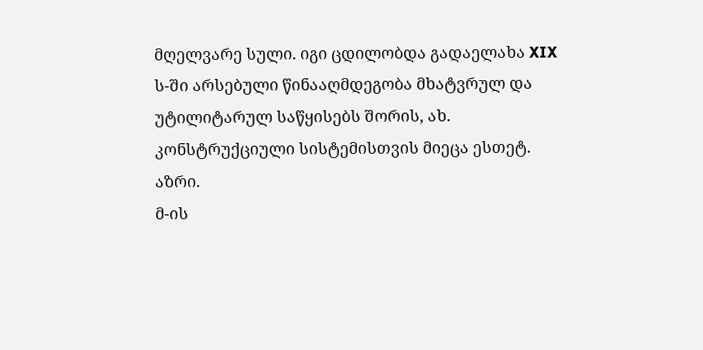მღელვარე სული. იგი ცდილობდა გადაელახა XIX ს-ში არსებული წინააღმდეგობა მხატვრულ და უტილიტარულ საწყისებს შორის, ახ. კონსტრუქციული სისტემისთვის მიეცა ესთეტ. აზრი.
მ-ის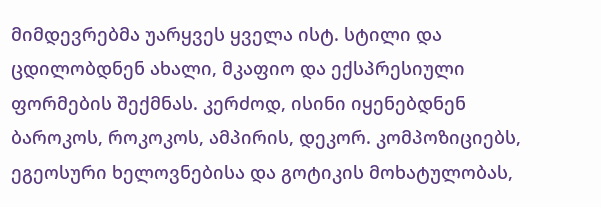მიმდევრებმა უარყვეს ყველა ისტ. სტილი და ცდილობდნენ ახალი, მკაფიო და ექსპრესიული ფორმების შექმნას. კერძოდ, ისინი იყენებდნენ ბაროკოს, როკოკოს, ამპირის, დეკორ. კომპოზიციებს, ეგეოსური ხელოვნებისა და გოტიკის მოხატულობას,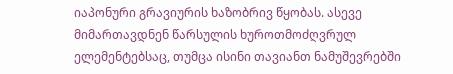იაპონური გრავიურის ხაზობრივ წყობას. ასევე მიმართავდნენ წარსულის ხუროთმოძღვრულ ელემენტებსაც, თუმცა ისინი თავიანთ ნამუშევრებში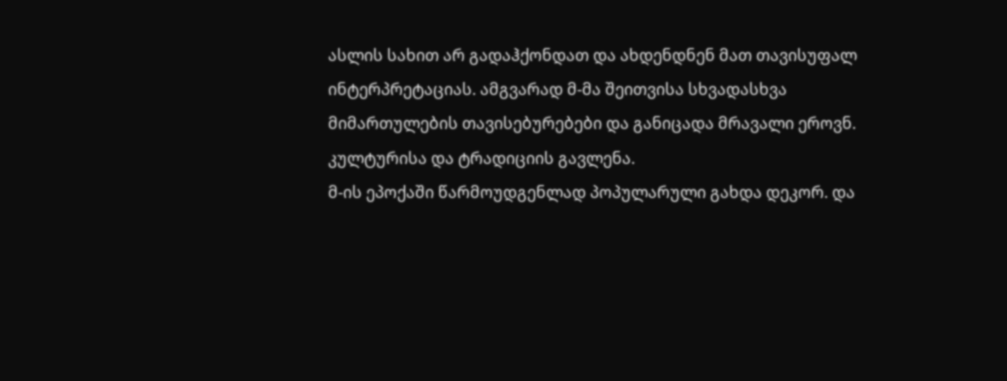ასლის სახით არ გადაჰქონდათ და ახდენდნენ მათ თავისუფალ ინტერპრეტაციას. ამგვარად მ-მა შეითვისა სხვადასხვა მიმართულების თავისებურებები და განიცადა მრავალი ეროვნ. კულტურისა და ტრადიციის გავლენა.
მ-ის ეპოქაში წარმოუდგენლად პოპულარული გახდა დეკორ. და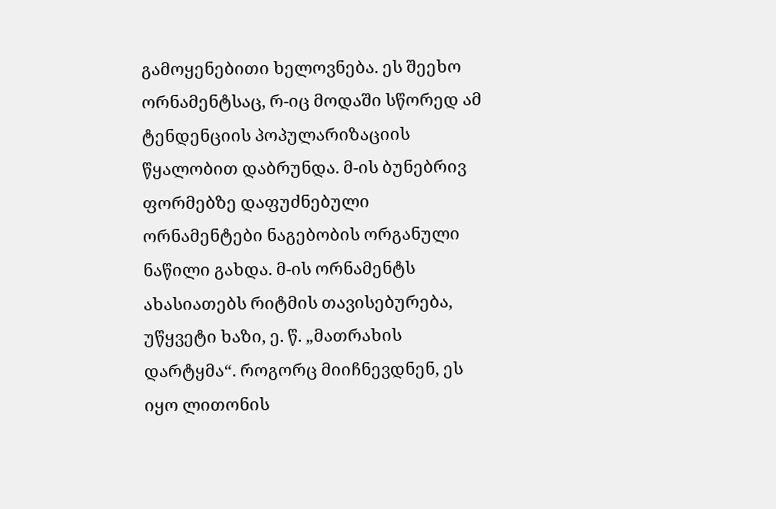გამოყენებითი ხელოვნება. ეს შეეხო ორნამენტსაც, რ-იც მოდაში სწორედ ამ ტენდენციის პოპულარიზაციის წყალობით დაბრუნდა. მ-ის ბუნებრივ ფორმებზე დაფუძნებული ორნამენტები ნაგებობის ორგანული ნაწილი გახდა. მ-ის ორნამენტს ახასიათებს რიტმის თავისებურება, უწყვეტი ხაზი, ე. წ. „მათრახის დარტყმა“. როგორც მიიჩნევდნენ, ეს იყო ლითონის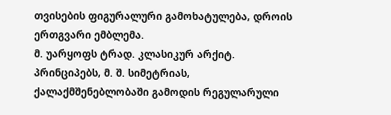თვისების ფიგურალური გამოხატულება, დროის ერთგვარი ემბლემა.
მ. უარყოფს ტრად. კლასიკურ არქიტ. პრინციპებს, მ. შ. სიმეტრიას, ქალაქმშენებლობაში გამოდის რეგულარული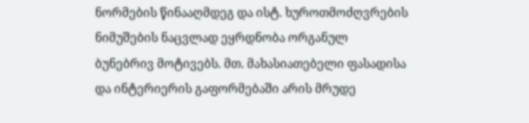ნორმების წინააღმდეგ და ისტ. ხუროთმოძღვრების ნიმუშების ნაცვლად ეყრდნობა ორგანულ ბუნებრივ მოტივებს. მთ. მახასიათებელი ფასადისა და ინტერიერის გაფორმებაში არის მრუდე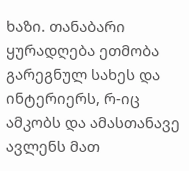ხაზი. თანაბარი ყურადღება ეთმობა გარეგნულ სახეს და ინტერიერს, რ-იც ამკობს და ამასთანავე ავლენს მათ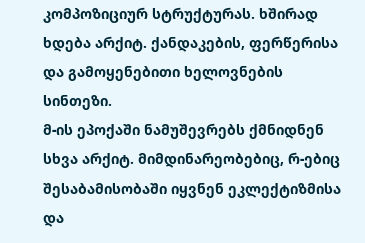კომპოზიციურ სტრუქტურას. ხშირად ხდება არქიტ. ქანდაკების, ფერწერისა და გამოყენებითი ხელოვნების სინთეზი.
მ-ის ეპოქაში ნამუშევრებს ქმნიდნენ სხვა არქიტ. მიმდინარეობებიც, რ-ებიც შესაბამისობაში იყვნენ ეკლექტიზმისა და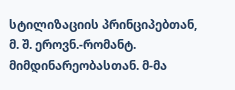სტილიზაციის პრინციპებთან, მ. შ. ეროვნ.-რომანტ. მიმდინარეობასთან. მ-მა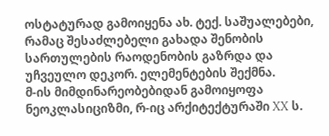ოსტატურად გამოიყენა ახ. ტექ. საშუალებები, რამაც შესაძლებელი გახადა შენობის სართულების რაოდენობის გაზრდა და უჩვეულო დეკორ. ელემენტების შექმნა.
მ-ის მიმდინარეობებიდან გამოიყოფა ნეოკლასიციზმი, რ-იც არქიტექტურაში XX ს.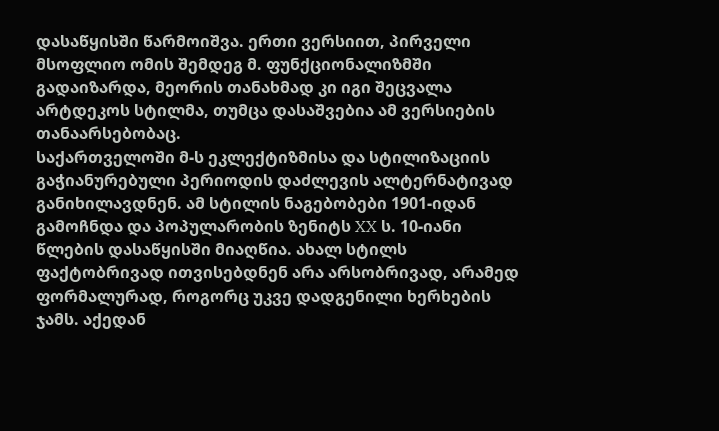დასაწყისში წარმოიშვა. ერთი ვერსიით, პირველი მსოფლიო ომის შემდეგ მ. ფუნქციონალიზმში გადაიზარდა, მეორის თანახმად კი იგი შეცვალა არტდეკოს სტილმა, თუმცა დასაშვებია ამ ვერსიების თანაარსებობაც.
საქართველოში მ-ს ეკლექტიზმისა და სტილიზაციის გაჭიანურებული პერიოდის დაძლევის ალტერნატივად განიხილავდნენ. ამ სტილის ნაგებობები 1901-იდან გამოჩნდა და პოპულარობის ზენიტს XX ს. 10-იანი წლების დასაწყისში მიაღწია. ახალ სტილს ფაქტობრივად ითვისებდნენ არა არსობრივად, არამედ ფორმალურად, როგორც უკვე დადგენილი ხერხების ჯამს. აქედან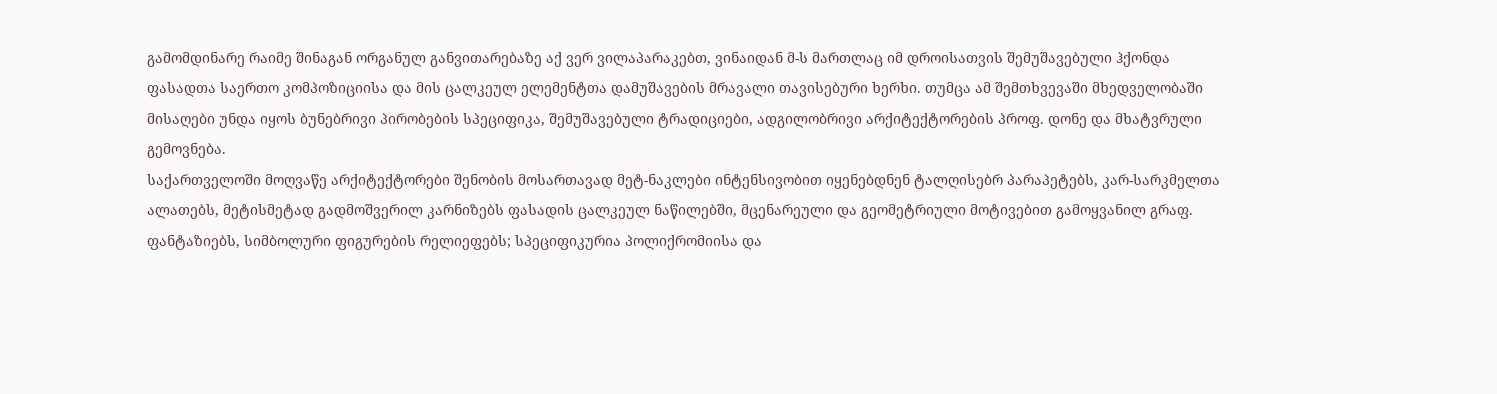გამომდინარე რაიმე შინაგან ორგანულ განვითარებაზე აქ ვერ ვილაპარაკებთ, ვინაიდან მ-ს მართლაც იმ დროისათვის შემუშავებული ჰქონდა ფასადთა საერთო კომპოზიციისა და მის ცალკეულ ელემენტთა დამუშავების მრავალი თავისებური ხერხი. თუმცა ამ შემთხვევაში მხედველობაში მისაღები უნდა იყოს ბუნებრივი პირობების სპეციფიკა, შემუშავებული ტრადიციები, ადგილობრივი არქიტექტორების პროფ. დონე და მხატვრული გემოვნება.
საქართველოში მოღვაწე არქიტექტორები შენობის მოსართავად მეტ-ნაკლები ინტენსივობით იყენებდნენ ტალღისებრ პარაპეტებს, კარ-სარკმელთა ალათებს, მეტისმეტად გადმოშვერილ კარნიზებს ფასადის ცალკეულ ნაწილებში, მცენარეული და გეომეტრიული მოტივებით გამოყვანილ გრაფ. ფანტაზიებს, სიმბოლური ფიგურების რელიეფებს; სპეციფიკურია პოლიქრომიისა და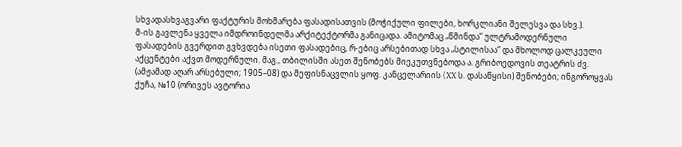სხვადასხვაგვარი ფაქტურის მოხმარება ფასადისათვის (მოჭიქული ფილები, ხორკლიანი შელესვა და სხვ.).
მ-ის გავლენა ყველა იმდროინდელმა არქიტექტორმა განიცადა. ამიტომაც „წმინდა“ ულტრამოდერნული ფასადების გვერდით გვხვდება ისეთი ფასადებიც, რ-ებიც არსებითად სხვა „სტილისაა“ და მხოლოდ ცალკეული აქცენტები აქვთ მოდერნული. მაგ., თბილისში ასეთ შენობებს მიეკუთვნებოდა ა. გრიბოედოვის თეატრის ძვ. (ამჟამად აღარ არსებული; 1905–08) და მეფისნაცვლის ყოფ. კანცელარიის (XX ს. დასაწყისი) შენობები; ინგოროყვას ქუჩა, №10 (ორივეს ავტორია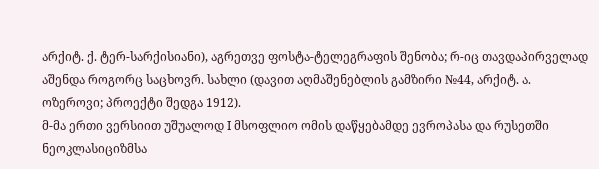არქიტ. ქ. ტერ-სარქისიანი), აგრეთვე ფოსტა-ტელეგრაფის შენობა; რ-იც თავდაპირველად აშენდა როგორც საცხოვრ. სახლი (დავით აღმაშენებლის გამზირი №44, არქიტ. ა. ოზეროვი; პროექტი შედგა 1912).
მ-მა ერთი ვერსიით უშუალოდ I მსოფლიო ომის დაწყებამდე ევროპასა და რუსეთში ნეოკლასიციზმსა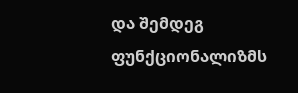და შემდეგ ფუნქციონალიზმს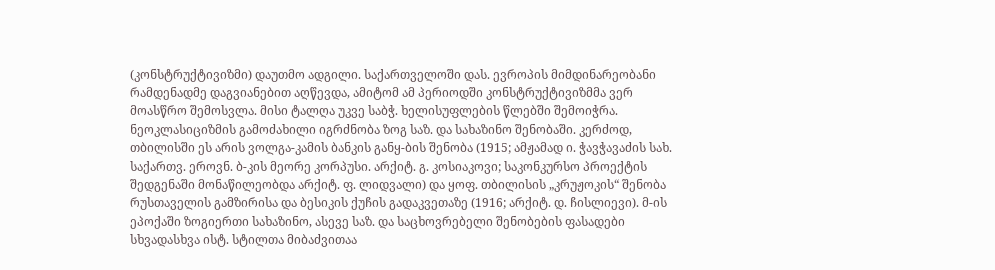(კონსტრუქტივიზმი) დაუთმო ადგილი. საქართველოში დას. ევროპის მიმდინარეობანი რამდენადმე დაგვიანებით აღწევდა, ამიტომ ამ პერიოდში კონსტრუქტივიზმმა ვერ მოასწრო შემოსვლა. მისი ტალღა უკვე საბჭ. ხელისუფლების წლებში შემოიჭრა. ნეოკლასიციზმის გამოძახილი იგრძნობა ზოგ საზ. და სახაზინო შენობაში. კერძოდ, თბილისში ეს არის ვოლგა-კამის ბანკის განყ-ბის შენობა (1915; ამჟამად ი. ჭავჭავაძის სახ. საქართვ. ეროვნ. ბ-კის მეორე კორპუსი. არქიტ. გ. კოსიაკოვი; საკონკურსო პროექტის შედგენაში მონაწილეობდა არქიტ. ფ. ლიდვალი) და ყოფ. თბილისის „კრუჟოკის“ შენობა რუსთაველის გამზირისა და ბესიკის ქუჩის გადაკვეთაზე (1916; არქიტ. დ. ჩისლიევი). მ-ის ეპოქაში ზოგიერთი სახაზინო, ასევე საზ. და საცხოვრებელი შენობების ფასადები სხვადასხვა ისტ. სტილთა მიბაძვითაა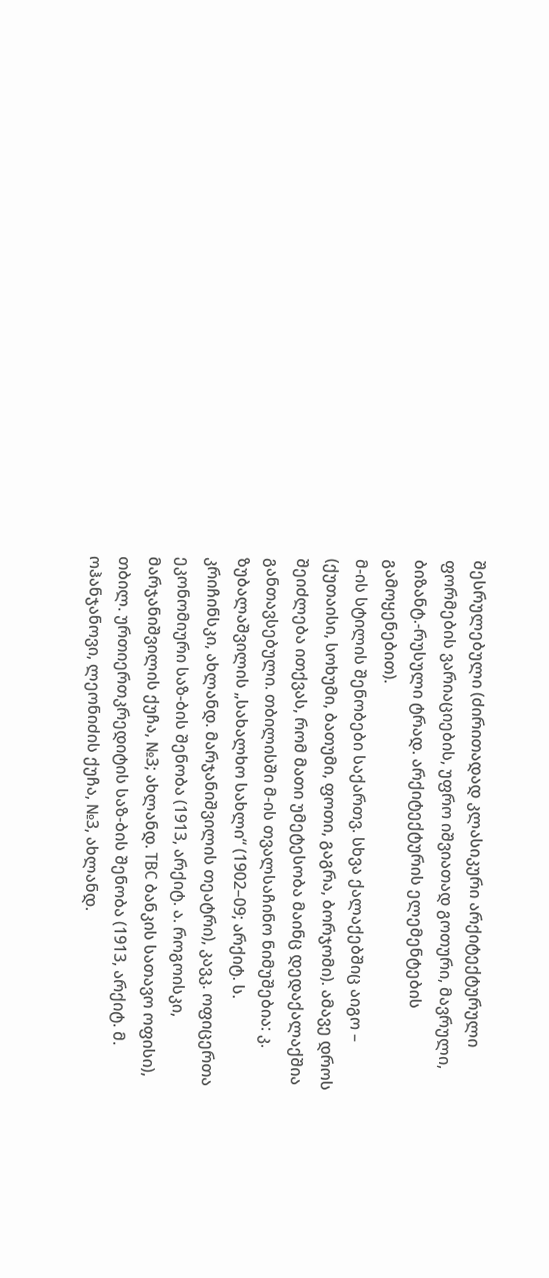შესრულებული (ძირითადად კლასიკური არქიტექტურული ფორმების ვარიაციების, უფრო იშვიათად გოთური, მავრული, ბიზანტ.-რუსული ტრად. არქიტექტურის ელემენტების გამოყენებით).
მ-ის სტილის შენობები საქართვ. სხვა ქალაქებშიც აიგო – (ქუთაისი, სოხუმი, ბათუმი, ფოთი, გაგრა, ბორჯომი). ამავე დროს შეიძლება ითქვას, რომ მათი უმეტესობა მაინც დედაქალაქშია განთავსებული. თბილისში მ-ის თვალსაჩინო ნიმუშებია: კ. ზუბალაშვილის „სახალხო სახლი“ (1902–09; არქიტ. ს. კრიჩინსკი, ახლანდ. მარჯანიშვილის თეატრი), კავკ. ოფიცერთა ეკონომიური საზ-ბის შენობა (1913, არქიტ. ა. როგოისკი, მარჯანიშვილის ქუჩა, №3; ახლანდ. TBC ბანკის სათავო ოფისი), თბილ. ურთიერთკრედიტის საზ-ბის შენობა (1913, არქიტ. მ. ოჰანჯანოვი, ლეონიძის ქუჩა, №3, ახლანდ.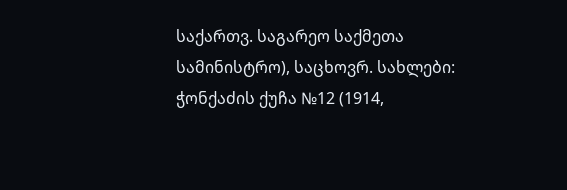საქართვ. საგარეო საქმეთა სამინისტრო), საცხოვრ. სახლები: ჭონქაძის ქუჩა №12 (1914,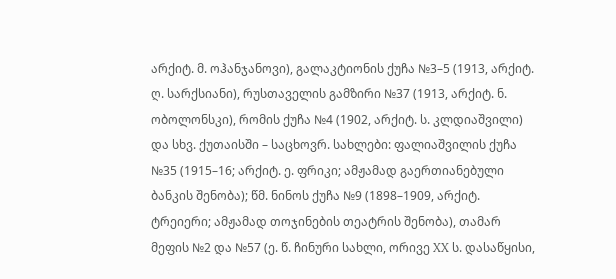არქიტ. მ. ოჰანჯანოვი), გალაკტიონის ქუჩა №3–5 (1913, არქიტ. ღ. სარქსიანი), რუსთაველის გამზირი №37 (1913, არქიტ. ნ. ობოლონსკი), რომის ქუჩა №4 (1902, არქიტ. ს. კლდიაშვილი) და სხვ. ქუთაისში – საცხოვრ. სახლები: ფალიაშვილის ქუჩა №35 (1915–16; არქიტ. ე. ფრიკი; ამჟამად გაერთიანებული ბანკის შენობა); წმ. ნინოს ქუჩა №9 (1898–1909, არქიტ. ტრეიერი; ამჟამად თოჯინების თეატრის შენობა), თამარ მეფის №2 და №57 (ე. წ. ჩინური სახლი, ორივე XX ს. დასაწყისი,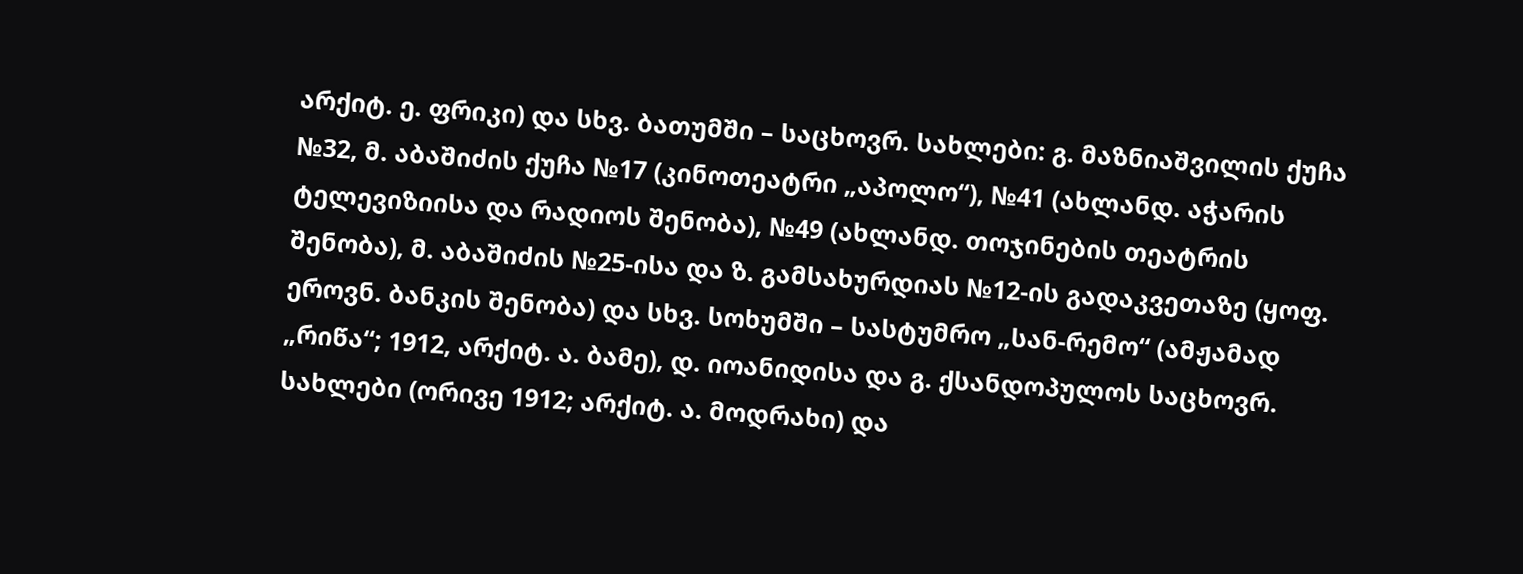არქიტ. ე. ფრიკი) და სხვ. ბათუმში – საცხოვრ. სახლები: გ. მაზნიაშვილის ქუჩა №32, მ. აბაშიძის ქუჩა №17 (კინოთეატრი „აპოლო“), №41 (ახლანდ. აჭარის ტელევიზიისა და რადიოს შენობა), №49 (ახლანდ. თოჯინების თეატრის შენობა), მ. აბაშიძის №25-ისა და ზ. გამსახურდიას №12-ის გადაკვეთაზე (ყოფ. ეროვნ. ბანკის შენობა) და სხვ. სოხუმში – სასტუმრო „სან-რემო“ (ამჟამად „რიწა“; 1912, არქიტ. ა. ბამე), დ. იოანიდისა და გ. ქსანდოპულოს საცხოვრ. სახლები (ორივე 1912; არქიტ. ა. მოდრახი) და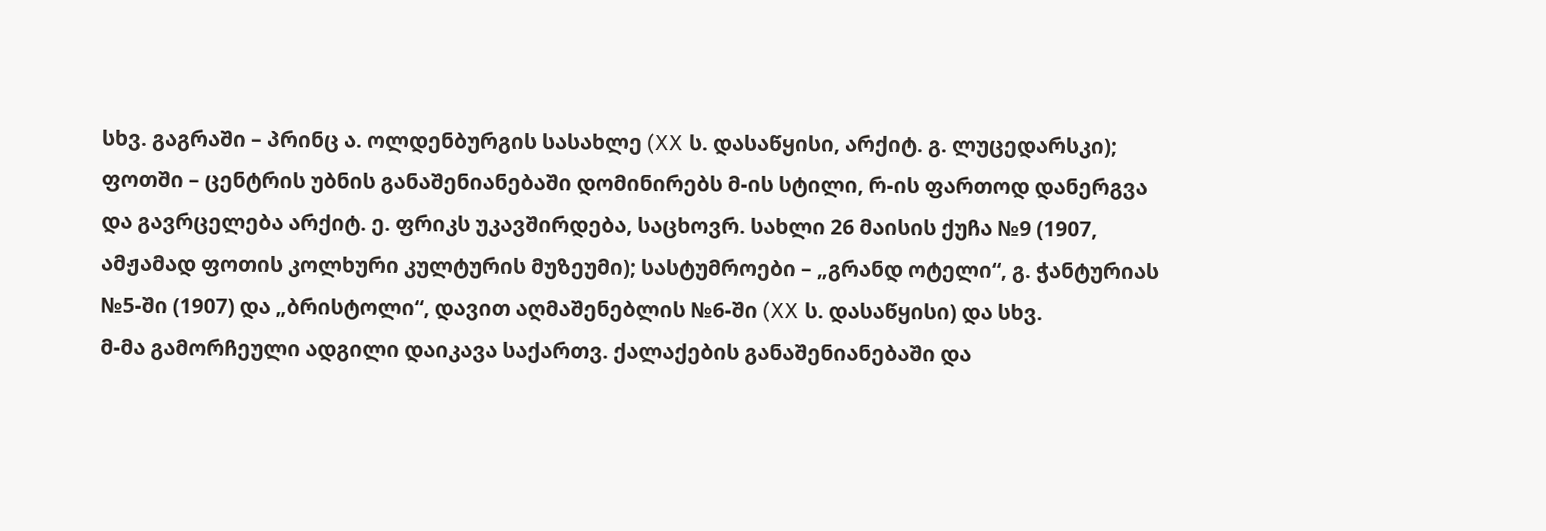სხვ. გაგრაში – პრინც ა. ოლდენბურგის სასახლე (XX ს. დასაწყისი, არქიტ. გ. ლუცედარსკი); ფოთში – ცენტრის უბნის განაშენიანებაში დომინირებს მ-ის სტილი, რ-ის ფართოდ დანერგვა და გავრცელება არქიტ. ე. ფრიკს უკავშირდება, საცხოვრ. სახლი 26 მაისის ქუჩა №9 (1907, ამჟამად ფოთის კოლხური კულტურის მუზეუმი); სასტუმროები – „გრანდ ოტელი“, გ. ჭანტურიას №5-ში (1907) და „ბრისტოლი“, დავით აღმაშენებლის №6-ში (XX ს. დასაწყისი) და სხვ.
მ-მა გამორჩეული ადგილი დაიკავა საქართვ. ქალაქების განაშენიანებაში და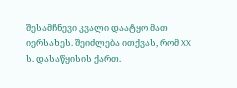შესამჩნევი კვალი დაატყო მათ იერსახეს. შეიძლება ითქვას, რომ XX ს. დასაწყისის ქართ.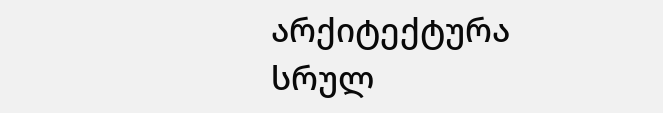არქიტექტურა სრულ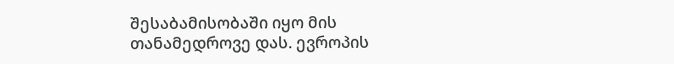შესაბამისობაში იყო მის თანამედროვე დას. ევროპის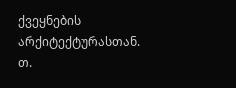ქვეყნების არქიტექტურასთან.
თ.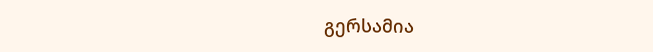გერსამია